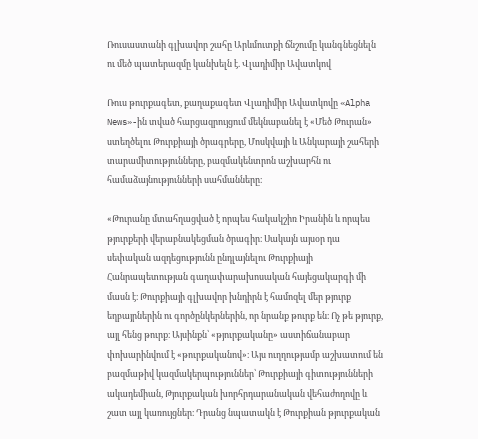Ռուսաստանի գլխավոր շահը Արևմուտքի ճնշումը կանգնեցնելն ու մեծ պատերազմը կանխելն է. Վլադիմիր Ավատկով

Ռուս թուրքագետ, քաղաքագետ Վլադիմիր Ավատկովը «Alpha News»-ին տված հարցազրույցում մեկնաբանել է «Մեծ Թուրան» ստեղծելու Թուրքիայի ծրագրերը, Մոսկվայի և Անկարայի շահերի տարամիտությունները, բազմակենտրոն աշխարհն ու համաձայնությունների սահմանները։

«Թուրանը մտահղացված է որպես հակակշիռ Իրանին և որպես թյուրքերի վերաբնակեցման ծրագիր։ Սակայն այսօր դա սեփական ազդեցությունն ընդլայնելու Թուրքիայի Հանրապետության գաղափարախոսական հայեցակարգի մի մասն է։ Թուրքիայի գլխավոր խնդիրն է համոզել մեր թյուրք եղբայրներին ու գործընկերներին, որ նրանք թուրք են։ Ոչ թե թյուրք, այլ հենց թուրք։ Այսինքն՝ «թյուրքականը» աստիճանաբար փոխարինվում է «թուրքականով»։ Այս ուղղությամբ աշխատում են բազմաթիվ կազմակերպություններ՝ Թուրքիայի գիտությունների ակադեմիան, Թյուրքական խորհրդարանական վեհաժողովը և շատ այլ կառույցներ։ Դրանց նպատակն է Թուրքիան թյուրքական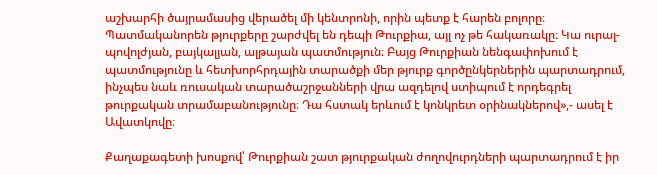աշխարհի ծայրամասից վերածել մի կենտրոնի, որին պետք է հարեն բոլորը։ Պատմականորեն թյուրքերը շարժվել են դեպի Թուրքիա, այլ ոչ թե հակառակը։ Կա ուրալ-պովոլժյան, բայկալյան, ալթայան պատմություն։ Բայց Թուրքիան նենգափոխում է պատմությունը և հետխորհրդային տարածքի մեր թյուրք գործընկերներին պարտադրում, ինչպես նաև ռուսական տարածաշրջանների վրա ազդելով ստիպում է որդեգրել թուրքական տրամաբանությունը։ Դա հստակ երևում է կոնկրետ օրինակներով»,- ասել է Ավատկովը։

Քաղաքագետի խոսքով՝ Թուրքիան շատ թյուրքական ժողովուրդների պարտադրում է իր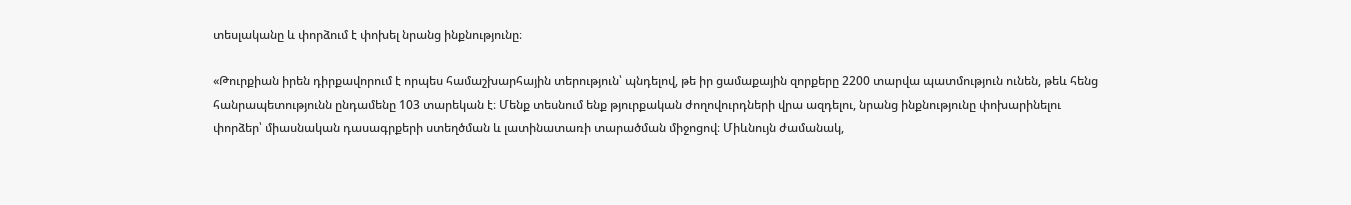տեսլականը և փորձում է փոխել նրանց ինքնությունը։

«Թուրքիան իրեն դիրքավորում է որպես համաշխարհային տերություն՝ պնդելով, թե իր ցամաքային զորքերը 2200 տարվա պատմություն ունեն, թեև հենց հանրապետությունն ընդամենը 103 տարեկան է։ Մենք տեսնում ենք թյուրքական ժողովուրդների վրա ազդելու, նրանց ինքնությունը փոխարինելու փորձեր՝ միասնական դասագրքերի ստեղծման և լատինատառի տարածման միջոցով։ Միևնույն ժամանակ,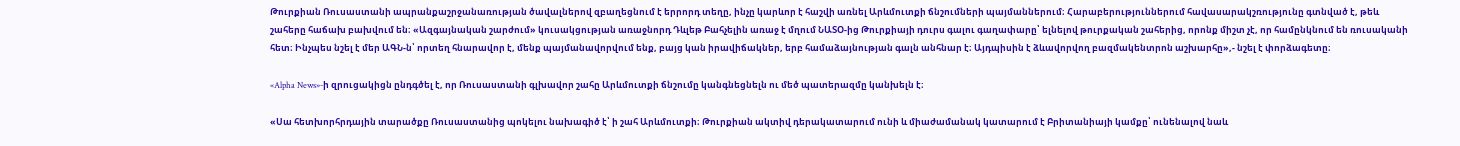Թուրքիան Ռուսաստանի ապրանքաշրջանառության ծավալներով զբաղեցնում է երրորդ տեղը, ինչը կարևոր է հաշվի առնել Արևմուտքի ճնշումների պայմաններում։ Հարաբերություններում հավասարակշռությունը գտնված է, թեև շահերը հաճախ բախվում են։ «Ազգայնական շարժում» կուսակցության առաջնորդ Դևլեթ Բահչելին առաջ է մղում ՆԱՏՕ-ից Թուրքիայի դուրս գալու գաղափարը՝ ելնելով թուրքական շահերից, որոնք միշտ չէ, որ համընկնում են ռուսականի հետ։ Ինչպես նշել է մեր ԱԳՆ-ն՝ որտեղ հնարավոր է, մենք պայմանավորվում ենք, բայց կան իրավիճակներ, երբ համաձայնության գալն անհնար է։ Այդպիսին է ձևավորվող բազմակենտրոն աշխարհը»,- նշել է փորձագետը։

«Alpha News»-ի զրուցակիցն ընդգծել է, որ Ռուսաստանի գլխավոր շահը Արևմուտքի ճնշումը կանգնեցնելն ու մեծ պատերազմը կանխելն է։

«Սա հետխորհրդային տարածքը Ռուսաստանից պոկելու նախագիծ է՝ ի շահ Արևմուտքի։ Թուրքիան ակտիվ դերակատարում ունի և միաժամանակ կատարում է Բրիտանիայի կամքը՝ ունենալով նաև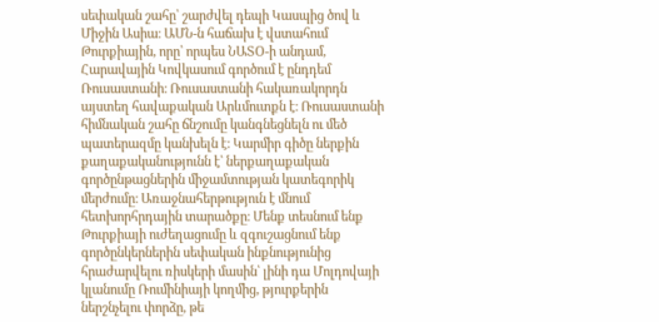սեփական շահը՝ շարժվել դեպի Կասպից ծով և Միջին Ասիա։ ԱՄՆ-ն հաճախ է վստահում Թուրքիային, որը՝ որպես ՆԱՏՕ-ի անդամ, Հարավային Կովկասում գործում է ընդդեմ Ռուսաստանի։ Ռուսաստանի հակառակորդն այստեղ հավաքական Արևմուտքն է։ Ռուսաստանի հիմնական շահը ճնշումը կանգնեցնելն ու մեծ պատերազմը կանխելն է։ Կարմիր գիծը ներքին քաղաքականությունն է՝ ներքաղաքական գործընթացներին միջամտության կատեգորիկ մերժումը։ Առաջնահերթություն է մնում հետխորհրդային տարածքը։ Մենք տեսնում ենք Թուրքիայի ուժեղացումը և զգուշացնում ենք գործընկերներին սեփական ինքնությունից հրաժարվելու ռիսկերի մասին՝ լինի դա Մոլդովայի կլանումը Ռումինիայի կողմից, թյուրքերին ներշնչելու փորձը, թե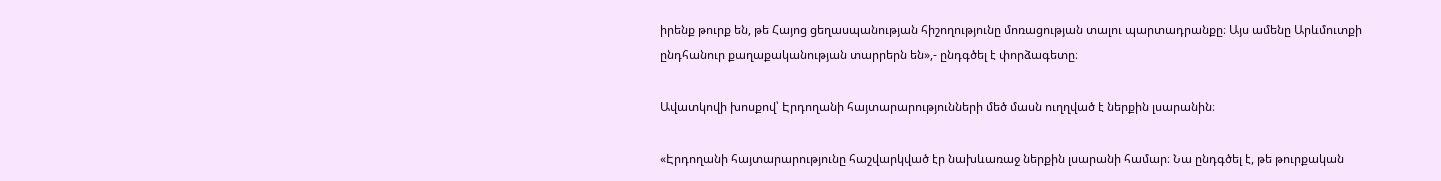իրենք թուրք են, թե Հայոց ցեղասպանության հիշողությունը մոռացության տալու պարտադրանքը։ Այս ամենը Արևմուտքի ընդհանուր քաղաքականության տարրերն են»,- ընդգծել է փորձագետը։

Ավատկովի խոսքով՝ Էրդողանի հայտարարությունների մեծ մասն ուղղված է ներքին լսարանին։

«Էրդողանի հայտարարությունը հաշվարկված էր նախևառաջ ներքին լսարանի համար։ Նա ընդգծել է, թե թուրքական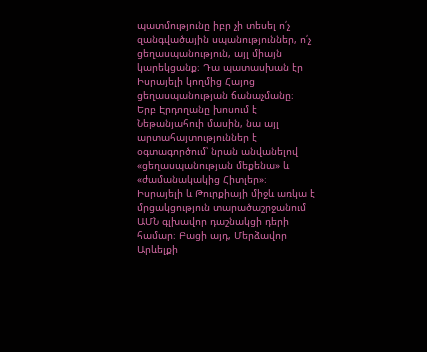պատմությունը իբր չի տեսել ո՛չ զանգվածային սպանություններ, ո՛չ ցեղասպանություն, այլ միայն կարեկցանք։ Դա պատասխան էր Իսրայելի կողմից Հայոց ցեղասպանության ճանաչմանը։ Երբ Էրդողանը խոսում է Նեթանյահուի մասին, նա այլ արտահայտություններ է օգտագործում՝ նրան անվանելով «ցեղասպանության մեքենա» և «ժամանակակից Հիտլեր»։ Իսրայելի և Թուրքիայի միջև առկա է մրցակցություն տարածաշրջանում ԱՄՆ գլխավոր դաշնակցի դերի համար։ Բացի այդ, Մերձավոր Արևելքի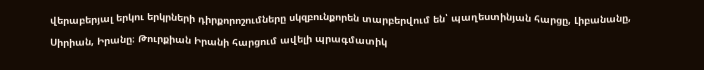վերաբերյալ երկու երկրների դիրքորոշումները սկզբունքորեն տարբերվում են՝ պաղեստինյան հարցը, Լիբանանը, Սիրիան, Իրանը։ Թուրքիան Իրանի հարցում ավելի պրագմատիկ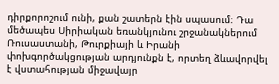դիրքորոշում ունի, քան շատերն էին սպասում։ Դա մեծապես Սիրիական եռանկյունու շրջանակներում Ռուսաստանի, Թուրքիայի և Իրանի փոխգործակցության արդյունքն է, որտեղ ձևավորվել է վստահության միջավայր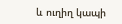և ուղիղ կապի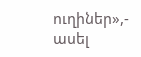ուղիներ»,- ասել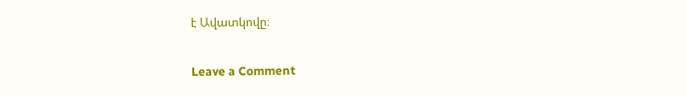է Ավատկովը։

Leave a Comment